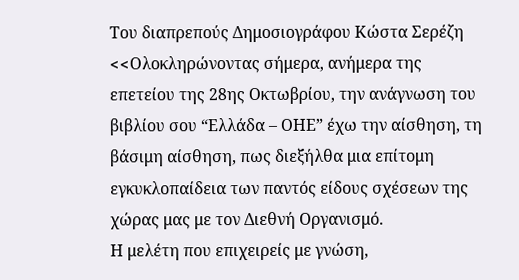Του διαπρεπούς Δημοσιογράφου Κώστα Σερέζη
<<Oλοκληρώνοντας σήμερα, ανήμερα της επετείου της 28ης Οκτωβρίου, την ανάγνωση του βιβλίου σου “Ελλάδα – ΟΗΕ” έχω την αίσθηση, τη βάσιμη αίσθηση, πως διεξήλθα μια επίτομη εγκυκλοπαίδεια των παντός είδους σχέσεων της χώρας μας με τον Διεθνή Οργανισμό.
Η μελέτη που επιχειρείς με γνώση,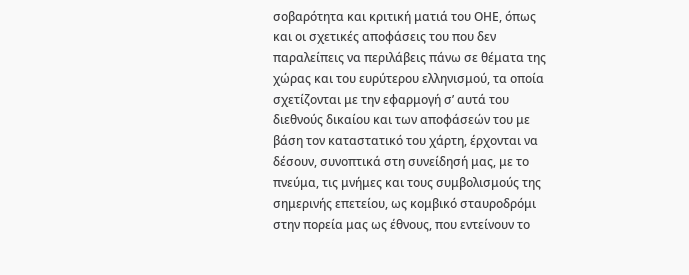σοβαρότητα και κριτική ματιά του ΟΗΕ, όπως και οι σχετικές αποφάσεις του που δεν παραλείπεις να περιλάβεις πάνω σε θέματα της χώρας και του ευρύτερου ελληνισμού, τα οποία σχετίζονται με την εφαρμογή σ’ αυτά του διεθνούς δικαίου και των αποφάσεών του με βάση τον καταστατικό του χάρτη, έρχονται να δέσουν, συνοπτικά στη συνείδησή μας, με το πνεύμα, τις μνήμες και τους συμβολισμούς της σημερινής επετείου, ως κομβικό σταυροδρόμι στην πορεία μας ως έθνους, που εντείνουν το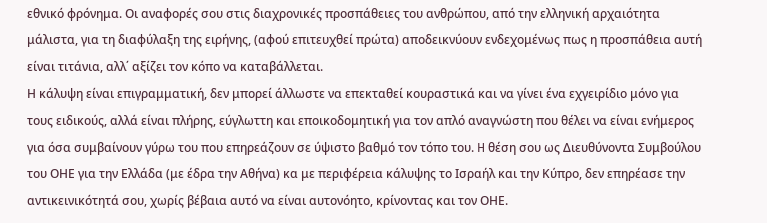εθνικό φρόνημα. Οι αναφορές σου στις διαχρονικές προσπάθειες του ανθρώπου, από την ελληνική αρχαιότητα μάλιστα, για τη διαφύλαξη της ειρήνης, (αφού επιτευχθεί πρώτα) αποδεικνύουν ενδεχομένως πως η προσπάθεια αυτή είναι τιτάνια, αλλ΄ αξίζει τον κόπο να καταβάλλεται.
Η κάλυψη είναι επιγραμματική, δεν μπορεί άλλωστε να επεκταθεί κουραστικά και να γίνει ένα εχγειρίδιο μόνο για τους ειδικούς, αλλά είναι πλήρης, εύγλωττη και εποικοδομητική για τον απλό αναγνώστη που θέλει να είναι ενήμερος για όσα συμβαίνουν γύρω του που επηρεάζουν σε ύψιστο βαθμό τον τόπο του. H θέση σου ως Διευθύνοντα Συμβούλου του ΟΗΕ για την Ελλάδα (με έδρα την Αθήνα) κα με περιφέρεια κάλυψης το Ισραήλ και την Κύπρο, δεν επηρέασε την αντικεινικότητά σου, χωρίς βέβαια αυτό να είναι αυτονόητο, κρίνοντας και τον ΟΗΕ.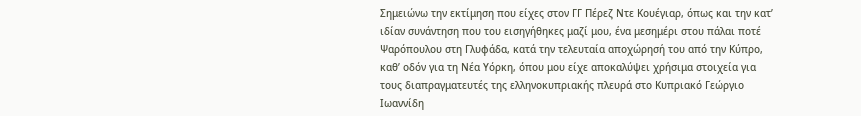Σημειώνω την εκτίμηση που είχες στον ΓΓ Πέρεζ Ντε Κουέγιαρ, όπως και την κατ’ ιδίαν συνάντηση που του εισηγήθηκες μαζί μου, ένα μεσημέρι στου πάλαι ποτέ Ψαρόπουλου στη Γλυφάδα, κατά την τελευταία αποχώρησή του από την Κύπρο, καθ’ οδόν για τη Νέα Υόρκη, όπου μου είχε αποκαλύψει χρήσιμα στοιχεία για τους διαπραγματευτές της ελληνοκυπριακής πλευρά στο Κυπριακό Γεώργιο Ιωαννίδη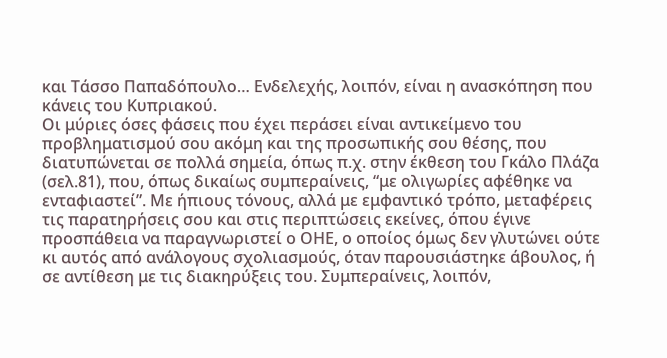και Τάσσο Παπαδόπουλο… Ενδελεχής, λοιπόν, είναι η ανασκόπηση που κάνεις του Κυπριακού.
Οι μύριες όσες φάσεις που έχει περάσει είναι αντικείμενο του προβληματισμού σου ακόμη και της προσωπικής σου θέσης, που διατυπώνεται σε πολλά σημεία, όπως π.χ. στην έκθεση του Γκάλο Πλάζα (σελ.81), που, όπως δικαίως συμπεραίνεις, “με ολιγωρίες αφέθηκε να ενταφιαστεί”. Με ήπιους τόνους, αλλά με εμφαντικό τρόπο, μεταφέρεις τις παρατηρήσεις σου και στις περιπτώσεις εκείνες, όπου έγινε προσπάθεια να παραγνωριστεί ο ΟΗΕ, ο οποίος όμως δεν γλυτώνει ούτε κι αυτός από ανάλογους σχολιασμούς, όταν παρουσιάστηκε άβουλος, ή σε αντίθεση με τις διακηρύξεις του. Συμπεραίνεις, λοιπόν,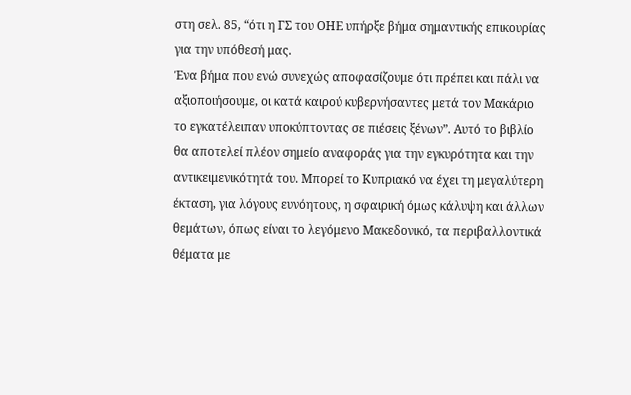στη σελ. 85, “ότι η ΓΣ του ΟΗΕ υπήρξε βήμα σημαντικής επικουρίας για την υπόθεσή μας.
Ένα βήμα που ενώ συνεχώς αποφασίζουμε ότι πρέπει και πάλι να αξιοποιήσουμε, οι κατά καιρού κυβερνήσαντες μετά τον Μακάριο το εγκατέλειπαν υποκύπτοντας σε πιέσεις ξένων”. Αυτό το βιβλίο θα αποτελεί πλέον σημείο αναφοράς για την εγκυρότητα και την αντικειμενικότητά του. Μπορεί το Κυπριακό να έχει τη μεγαλύτερη έκταση, για λόγους ευνόητους, η σφαιρική όμως κάλυψη και άλλων θεμάτων, όπως είναι το λεγόμενο Μακεδονικό, τα περιβαλλοντικά θέματα με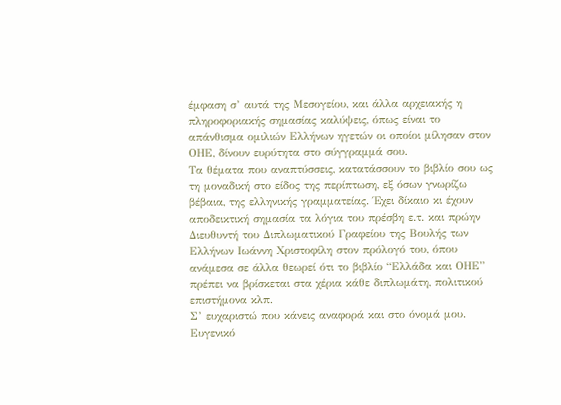έμφαση σ’ αυτά της Μεσογείου, και άλλα αρχειακής η πληροφοριακής σημασίας καλύψεις, όπως είναι το απάνθισμα ομιλιών Ελλήνων ηγετών οι οποίοι μίλησαν στον ΟΗΕ, δίνουν ευρύτητα στο σύγγραμμά σου.
Τα θέματα που αναπτύσσεις, κατατάσσουν το βιβλίο σου ως τη μοναδική στο είδος της περίπτωση, εξ όσων γνωρίζω βέβαια, της ελληνικής γραμματείας. Έχει δίκαιο κι έχουν αποδεικτική σημασία τα λόγια του πρέσβη ε.τ. και πρώην Διευθυντή του Διπλωματικού Γραφείου της Βουλής των Ελλήνων Ιωάννη Χριστοφίλη στον πρόλογό του, όπου ανάμεσα σε άλλα θεωρεί ότι το βιβλίο “Ελλάδα και ΟΗΕ” πρέπει να βρίσκεται στα χέρια κάθε διπλωμάτη, πολιτικού επιστήμονα κλπ.
Σ’ ευχαριστώ που κάνεις αναφορά και στο όνομά μου. Ευγενικό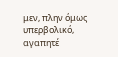μεν, πλην όμως υπερβολικό, αγαπητέ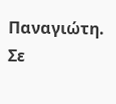Παναγιώτη.
Σε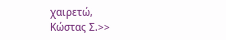χαιρετώ,
Κώστας Σ.>>